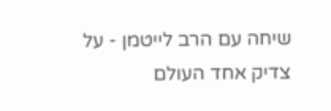שיחה עם הרב לייטמן - על צדיק אחד העולם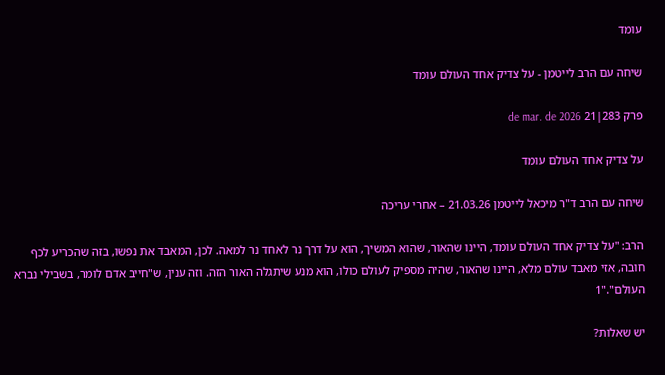עומד

שיחה עם הרב לייטמן - על צדיק אחד העולם עומד

פרק 283|21 de mar. de 2026

על צדיק אחד העולם עומד

שיחה עם הרב ד"ר מיכאל לייטמן 21.03.26 – אחרי עריכה

הרב: "על צדיק אחד העולם עומד, היינו שהאור, שהוא המשיך, הוא על דרך נר לאחד נר למאה. לכן, המאבד את נפשו, בזה שהכריע לכף חובה, אזי מאבד עולם מלא, היינו שהאור, שהיה מספיק לעולם כולו, הוא מנע שיתגלה האור הזה. וזה ענין, ש"חייב אדם לומר, בשבילי נברא העולם"."1

יש שאלות?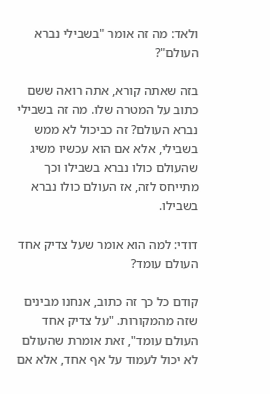ולאד: מה זה אומר "בשבילי נברא העולם"?

בזה שאתה קורא, אתה רואה ששם כתוב על המטרה שלו. מה זה בשבילי נברא העולם? זה כביכול לא ממש בשבילי, אלא אם הוא עכשיו משיג שהעולם כולו נברא בשבילו וכך מתייחס לזה, אז העולם כולו נברא בשבילו.

דודי: למה הוא אומר שעל צדיק אחד העולם עומד?

קודם כל כך זה כתוב, אנחנו מבינים שזה מהמקורות. "על צדיק אחד העולם עומד", זאת אומרת שהעולם לא יכול לעמוד על אף אחד, אלא אם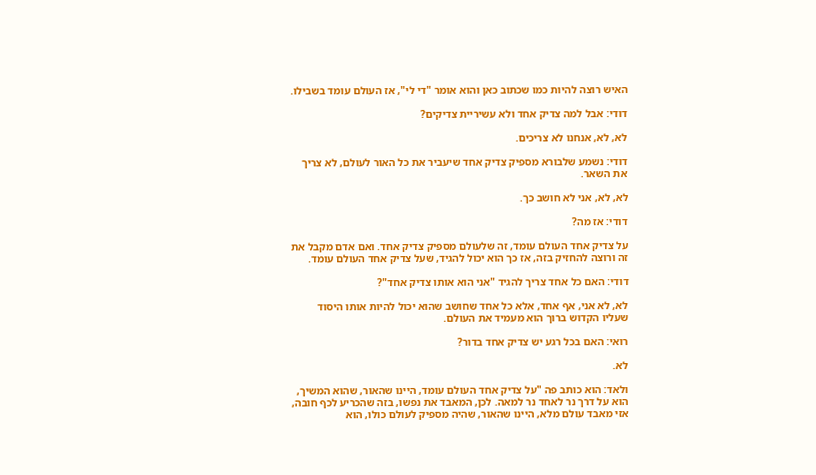האיש רוצה להיות כמו שכתוב כאן והוא אומר "די לי", אז העולם עומד בשבילו.

דודי: אבל למה צדיק אחד ולא עשיריית צדיקים?

לא, לא, אנחנו לא צריכים.

דודי: נשמע שלבורא מספיק צדיק אחד שיעביר את כל האור לעולם, לא צריך את השאר.

לא, לא, אני לא חושב כך.

דודי: אז מה?

על צדיק אחד העולם עומד, זה שלעולם מספיק צדיק אחד. ואם אדם מקבל את זה ורוצה להחזיק בזה, אז כך הוא יכול להגיד, שעל צדיק אחד העולם עומד.

דודי: האם כל אחד צריך להגיד "אני הוא אותו צדיק אחד"?

לא, לא אני, אף אחד, אלא כל אחד שחושב שהוא יכול להיות אותו היסוד שעליו הקדוש ברוך הוא מעמיד את העולם.

רואי: האם בכל רגע יש צדיק אחד בדור?

לא.

ולאד: הוא כותב פה "על צדיק אחד העולם עומד, היינו שהאור, שהוא המשיך, הוא על דרך נר לאחד נר למאה. לכן, המאבד את נפשו, בזה שהכריע לכף חובה, אזי מאבד עולם מלא, היינו שהאור, שהיה מספיק לעולם כולו, הוא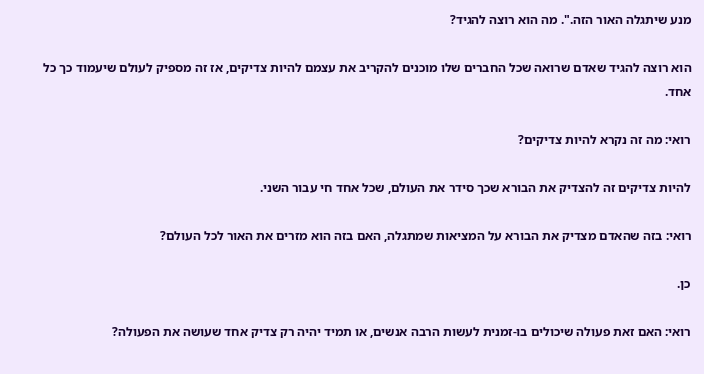מנע שיתגלה האור הזה.". מה הוא רוצה להגיד?

הוא רוצה להגיד שאדם שרואה שכל החברים שלו מוכנים להקריב את עצמם להיות צדיקים, אז זה מספיק לעולם שיעמוד כך כל אחד.

רואי: מה זה נקרא להיות צדיקים?

להיות צדיקים זה להצדיק את הבורא שכך סידר את העולם, שכל אחד חי עבור השני.

רואי: בזה שהאדם מצדיק את הבורא על המציאות שמתגלה, האם בזה הוא מזרים את האור לכל העולם?

כן.

רואי: האם זאת פעולה שיכולים בו-זמנית לעשות הרבה אנשים, או תמיד יהיה רק צדיק אחד שעושה את הפעולה?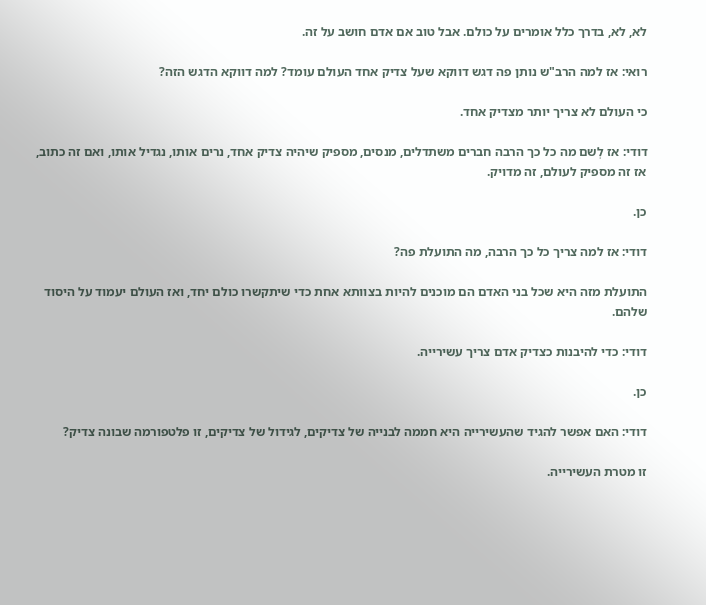לא, לא, בדרך כלל אומרים על כולם. אבל טוב אם אדם חושב על זה.

רואי: אז למה הרב"ש נותן פה דגש דווקא שעל צדיק אחד העולם עומד? למה דווקא הדגש הזה?

כי העולם לא צריך יותר מצדיק אחד.

דודי: אז לְשם מה כל כך הרבה חברים משתדלים, מנסים, מספיק שיהיה צדיק אחד, נרים אותו, נגדיל אותו, ואם זה כתוב, אז זה מספיק לעולם, זה מדויק.

כן.

דודי: אז למה צריך כל כך הרבה, מה התועלת פה?

התועלת מזה היא שכל בני האדם הם מוכנים להיות בצוותא אחת כדי שיתקשרו כולם יחד, ואז העולם יעמוד על היסוד שלהם.

דודי: כדי להיבנות כצדיק אדם צריך עשירייה.

כן.

דודי: האם אפשר להגיד שהעשירייה היא חממה לבנייה של צדיקים, לגידול של צדיקים, זו פלטפורמה שבונה צדיק?

זו מטרת העשירייה.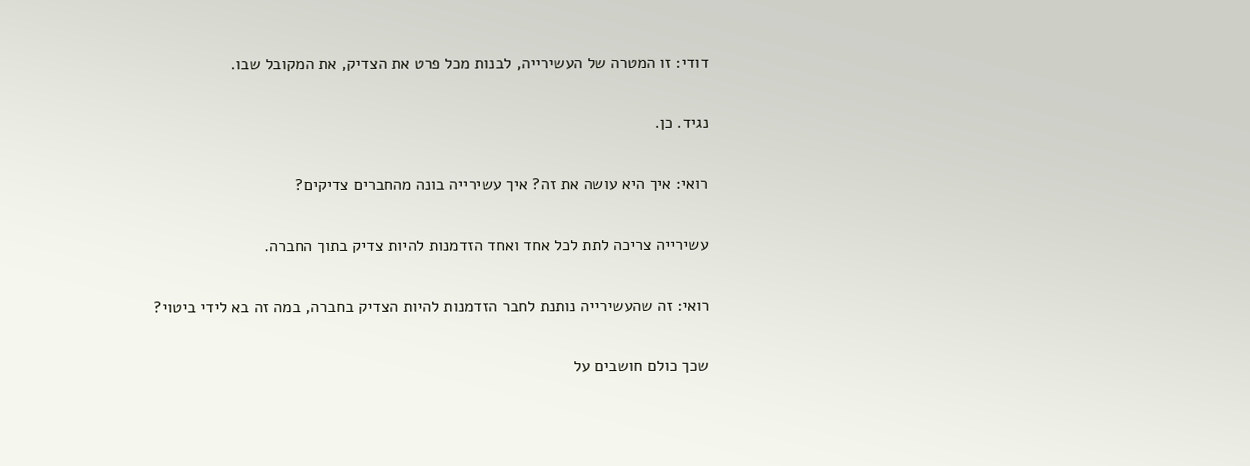דודי: זו המטרה של העשירייה, לבנות מכל פרט את הצדיק, את המקובל שבו.

נגיד. כן.

רואי: איך היא עושה את זה? איך עשירייה בונה מהחברים צדיקים?

עשירייה צריכה לתת לכל אחד ואחד הזדמנות להיות צדיק בתוך החברה.

רואי: זה שהעשירייה נותנת לחבר הזדמנות להיות הצדיק בחברה, במה זה בא לידי ביטוי?

שכך כולם חושבים על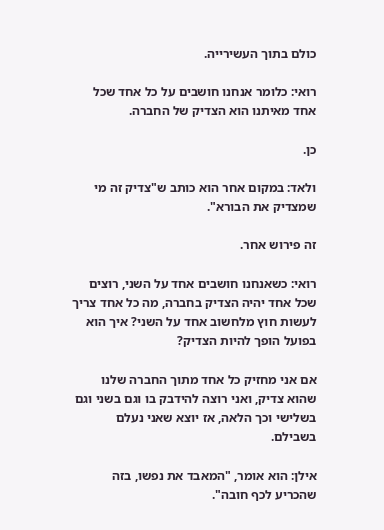כולם בתוך העשירייה.

רואי: כלומר אנחנו חושבים על כל אחד שכל אחד מאיתנו הוא הצדיק של החברה.

כן.

ולאד: במקום אחר הוא כותב ש"צדיק זה מי שמצדיק את הבורא".

זה פירוש אחר.

רואי: כשאנחנו חושבים אחד על השני, רוצים שכל אחד יהיה הצדיק בחברה, מה כל אחד צריך לעשות חוץ מלחשוב אחד על השני? איך הוא בפועל הופך להיות הצדיק?

אם אני מחזיק כל אחד מתוך החברה שלנו שהוא צדיק, ואני רוצה להידבק בו וגם בשני וגם בשלישי וכך הלאה, אז יוצא שאני נעלם בשבילם.

אילן: הוא אומר, "המאבד את נפשו, בזה שהכריע לכף חובה".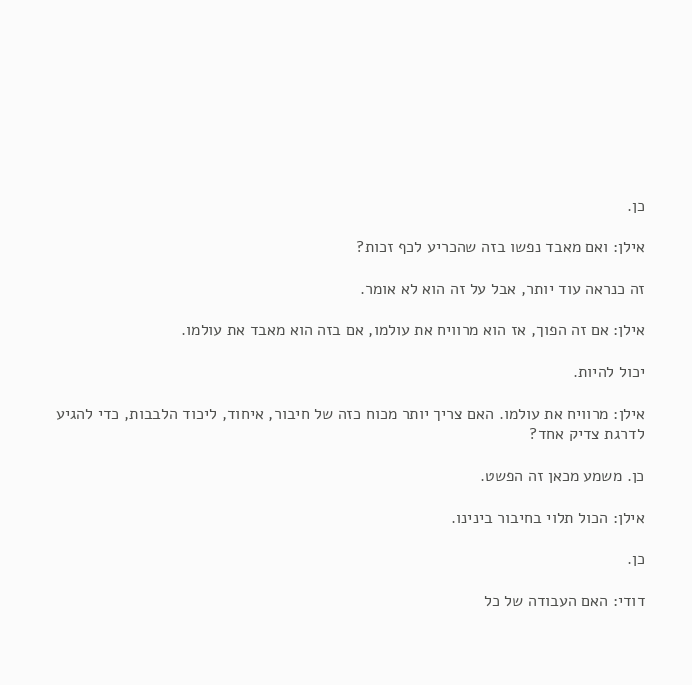כן.

אילן: ואם מאבד נפשו בזה שהכריע לכף זכות?

זה כנראה עוד יותר, אבל על זה הוא לא אומר.

אילן: אם זה הפוך, אז הוא מרוויח את עולמו, אם בזה הוא מאבד את עולמו.

יכול להיות.

אילן: מרוויח את עולמו. האם צריך יותר מכוח כזה של חיבור, איחוד, ליכוד הלבבות, כדי להגיע לדרגת צדיק אחד?

כן. משמע מכאן זה הפשט.

אילן: הכול תלוי בחיבור בינינו.

כן.

דודי: האם העבודה של כל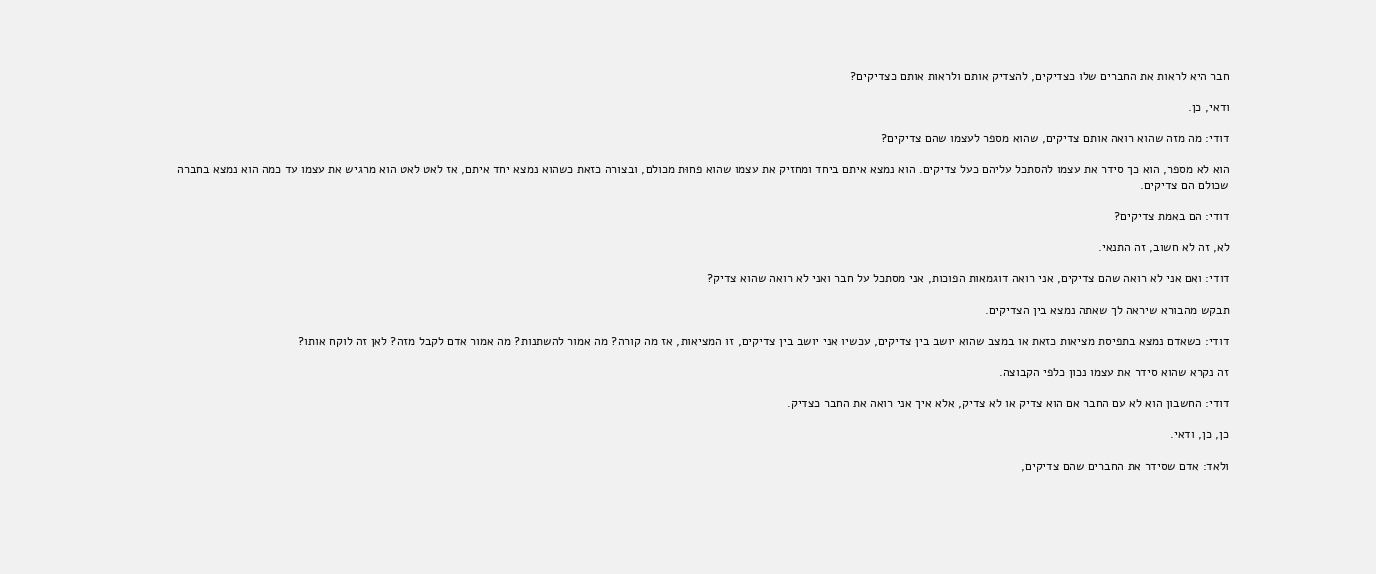חבר היא לראות את החברים שלו כצדיקים, להצדיק אותם ולראות אותם כצדיקים?

ודאי, כן.

דודי: מה מזה שהוא רואה אותם צדיקים, שהוא מספר לעצמו שהם צדיקים?

הוא לא מספר, הוא כך סידר את עצמו להסתכל עליהם כעל צדיקים. הוא נמצא איתם ביחד ומחזיק את עצמו שהוא פחוּת מכולם, ובצורה כזאת כשהוא נמצא יחד איתם, אז לאט לאט הוא מרגיש את עצמו עד כמה הוא נמצא בחברה שכולם הם צדיקים.

דודי: הם באמת צדיקים?

לא, זה לא חשוב, זה התנאי.

דודי: ואם אני לא רואה שהם צדיקים, אני רואה דוגמאות הפוכות, אני מסתכל על חבר ואני לא רואה שהוא צדיק?

תבקש מהבורא שיראה לך שאתה נמצא בין הצדיקים.

דודי: כשאדם נמצא בתפיסת מציאות כזאת או במצב שהוא יושב בין צדיקים, עכשיו אני יושב בין צדיקים, זו המציאות, אז מה קורה? מה אמור להשתנות? מה אמור אדם לקבל מזה? לאן זה לוקח אותו?

זה נקרא שהוא סידר את עצמו נכון כלפי הקבוצה.

דודי: החשבון הוא לא עם החבר אם הוא צדיק או לא צדיק, אלא איך אני רואה את החבר כצדיק.

כן, כן, ודאי.

ולאד: אדם שסידר את החברים שהם צדיקים,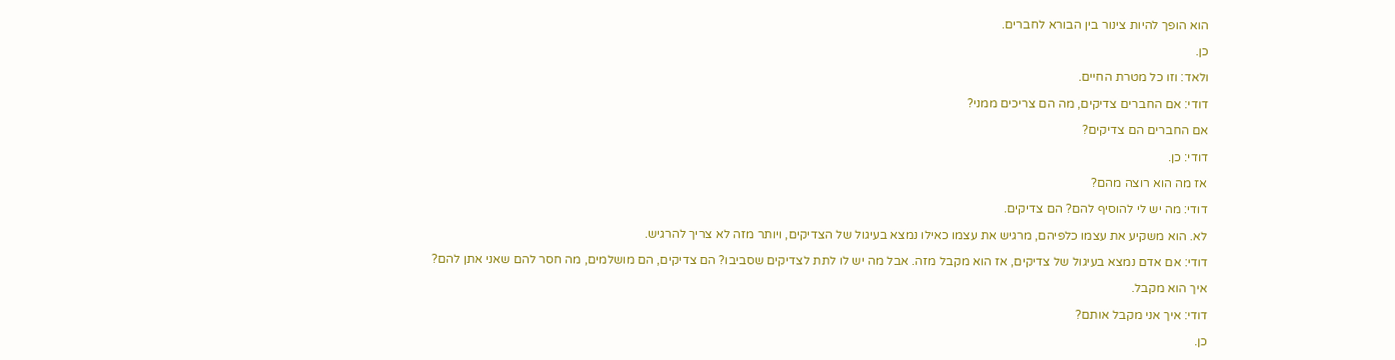הוא הופך להיות צינור בין הבורא לחברים.

כן.

ולאד: וזו כל מטרת החיים.

דודי: אם החברים צדיקים, מה הם צריכים ממני?

אם החברים הם צדיקים?

דודי: כן.

אז מה הוא רוצה מהם?

דודי: מה יש לי להוסיף להם? הם צדיקים.

לא. הוא משקיע את עצמו כלפיהם, מרגיש את עצמו כאילו נמצא בעיגול של הצדיקים, ויותר מזה לא צריך להרגיש.

דודי: אם אדם נמצא בעיגול של צדיקים, אז הוא מקבל מזה. אבל מה יש לו לתת לצדיקים שסביבו? הם צדיקים, הם מושלמים, מה חסר להם שאני אתן להם?

איך הוא מקבל.

דודי: איך אני מקבל אותם?

כן.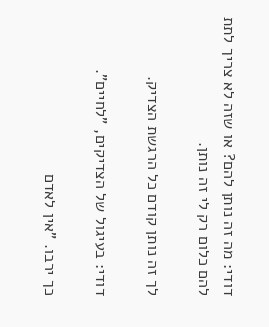דודי: מה זה נותן להם? או שזה לא צריך לתת להם כלום רק לי זה נותן.

לך זה נותן קודם כל הרגשת הצדיק.

דודי: בעיגול של הצדיקים, "לחיים".

כך ירבו. "אין לאדם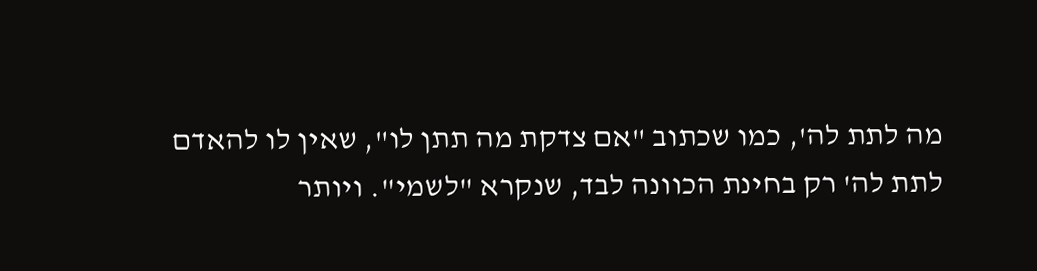מה לתת לה', כמו שכתוב "אם צדקת מה תתן לו", שאין לו להאדם לתת לה' רק בחינת הכוונה לבד, שנקרא "לשמי". ויותר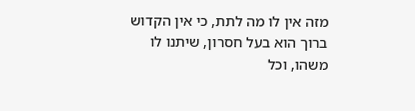מזה אין לו מה לתת, כי אין הקדוש ברוך הוא בעל חסרון, שיתנו לו משהו, וכל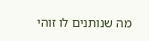מה שנותנים לו זוהי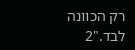רק הכוונה לבד."2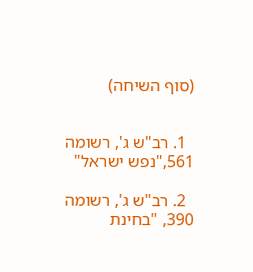(סוף השיחה)


  1. רב"ש ג', רשומה 561,"נפש ישראל"

  2. רב"ש ג', רשומה 390, "בחינת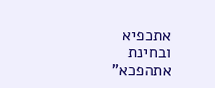אתכפיא ובחינת אתהפכא"